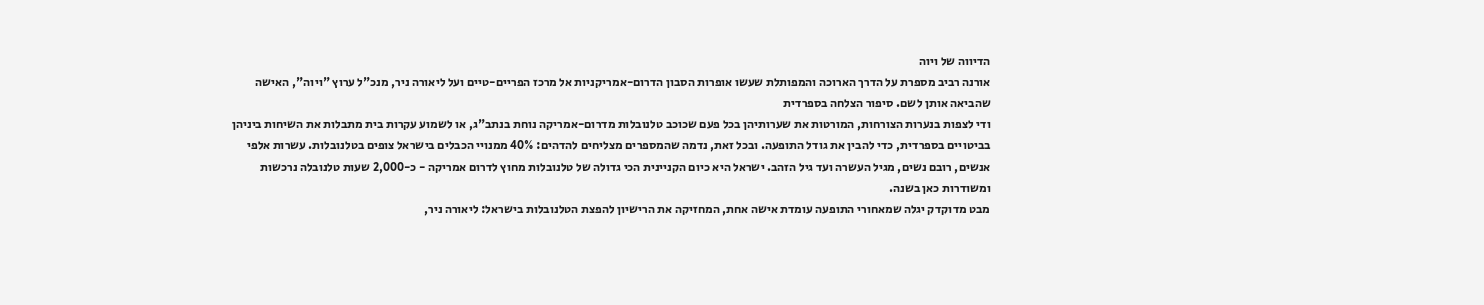הדיווה של ויוה
אורנה רביב מספרת על הדרך הארוכה והמפותלת שעשו אופרות הסבון הדרום-אמריקניות אל מרכז הפריים-טיים ועל ליאורה ניר, מנכ"ל ערוץ "ויוה", האישה שהביאה אותן לשם. סיפור הצלחה בספרדית
ודי לצפות בנערות הצורחות, המורטות את שערותיהן בכל פעם שכוכב טלנובלות מדרום-אמריקה נוחת בנתב"ג, או לשמוע עקרות בית מתבלות את השיחות ביניהן בביטויים בספרדית, כדי להבין את גודל התופעה. ובכל זאת, נדמה שהמספרים מצליחים להדהים: 40% ממנויי הכבלים בישראל צופים בטלנובלות. עשרות אלפי אנשים, רובם נשים, מגיל העשרה ועד גיל הזהב. ישראל היא כיום הקניינית הכי גדולה של טלנובלות מחוץ לדרום אמריקה - כ-2,000 שעות טלנובלה נרכשות ומשודרות כאן בשנה.
מבט מדוקדק יגלה שמאחורי התופעה עומדת אישה אחת, המחזיקה את הרישיון להפצת הטלנובלות בישראל: ליאורה ניר,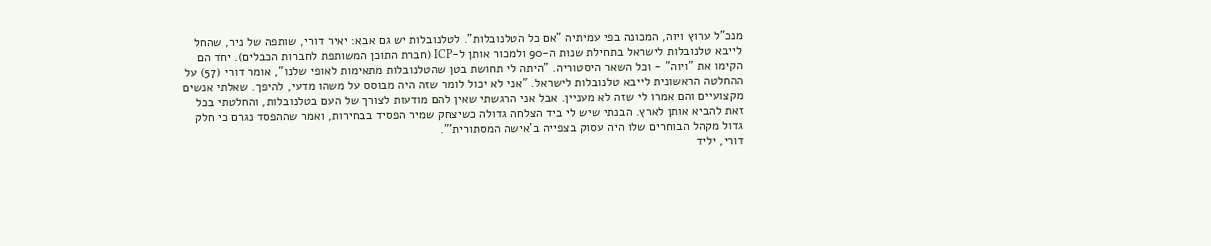מנכ"ל ערוץ ויוה, המכונה בפי עמיתיה "אם כל הטלנובלות". לטלנובלות יש גם אבא: יאיר דורי, שותפה של ניר, שהחל לייבא טלנובלות לישראל בתחילת שנות ה-90 ולמכור אותן ל-ICP (חברת התוכן המשותפת לחברות הכבלים). יחד הם הקימו את "ויוה" - וכל השאר היסטוריה. "היתה לי תחושת בטן שהטלנובלות מתאימות לאופי שלנו", אומר דורי (57) על ההחלטה הראשונית לייבא טלנובלות לישראל. "אני לא יכול לומר שזה היה מבוסס על משהו מדעי, להיפך. שאלתי אנשים מקצועיים והם אמרו לי שזה לא מעניין. אבל אני הרגשתי שאין להם מודעות לצורך של העם בטלנובלות, והחלטתי בכל זאת להביא אותן לארץ. הבנתי שיש לי ביד הצלחה גדולה כשיצחק שמיר הפסיד בבחירות, ואמר שההפסד נגרם כי חלק גדול מקהל הבוחרים שלו היה עסוק בצפייה ב'אישה המסתורית'".
דורי, יליד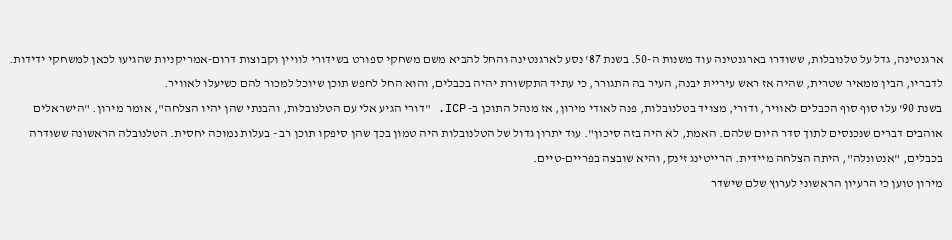ארגנטינה, גדל על טלנובלות, ששודרו בארגנטינה עוד משנות ה-50. בשנת 87' נסע לארגנטינה והחל להביא משם משחקי ספורט בשידורי לוויין וקבוצות דרום-אמריקניות שהגיעו לכאן למשחקי ידידות. לדבריו, הבין ממאיר שטרית, שהיה אז ראש עיריית יבנה, העיר בה התגורר, כי עתיד התקשורת יהיה בכבלים, והוא החל לחפש תוכן שיוכל למכור להם כשיעלו לאוויר.
בשנת 90' עלו סוף סוף הכבלים לאוויר, ודורי, מצויד בטלנובלות, פנה לאודי מירון, אז מנהל התוכן ב- ICP. "דורי הגיע אלי עם הטלנובלות, והבנתי שהן יהיו הצלחה", אומר מירון. "הישראלים אוהבים דברים שנכנסים לתוך סדר היום שלהם. האמת, לא היה בזה סיכון". עוד יתרון גדול של הטלנובלות היה טמון בכך שהן סיפקו תוכן רב - בעלות נמוכה יחסית. הטלנובלה הראשונה ששודרה בכבלים, "אנטונלה", היתה הצלחה מיידית. הרייטינג זינק, והיא שובצה בפריים-טיים.
מירון טוען כי הרעיון הראשוני לערוץ שלם שישדר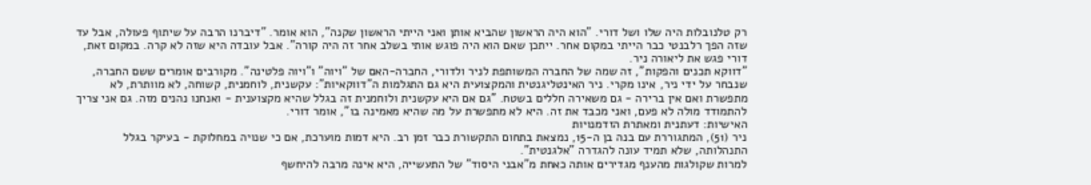רק טלנובלות היה שלו ושל דורי. "הוא היה הראשון שהביא אותן ואני הייתי הראשון שקנה", הוא אומר. "דיברנו הרבה על שיתוף פעולה, אבל עד שזה הפך רלבנטי כבר הייתי במקום אחר. ייתכן שאם הוא היה פוגש אותי בשלב אחר זה היה קורה". אבל עובדה היא שזה לא קרה. במקום זאת, דורי פגש את ליאורה ניר.
"דווקא תכנים והפקות", זה שמה של החברה המשותפת לניר ולדורי, החברה-האם של "ויוה" ו"ויוה פלטינה". מקורבים אומרים ששם החברה, שנבחר על ידי ניר, אינו מקרי. ניר האינטליגנטית והמקצועית היא גם התגלמות ה"דווקאיות": עקשנית, לוחמנית, קשוחה, לא מוותרת, לא מתפשרת ואם אין ברירה - גם משאירה חללים בשטח. "גם אם היא עקשנית ולוחמנית זה בגלל שהיא מקצוענית - ואנחנו נהנים מזה. גם אני צריך להתמודד מולה לא פעם, ואני מכבד את זה. היא לא מתפשרת על מה שהיא מאמינה בו", אומר דורי.
האישיות: דעתנית ומאתרת הזדמנויות
ניר (51), המתגוררת עם בנה בן ה-15, נמצאת בתחום התקשורת כבר זמן רב. היא דמות מוערכת, אם כי שנויה במחלוקת - בעיקר בגלל התנהלותה, שלא תמיד עונה להגדרה "אלגנטית".
למרות שקולגות מהענף מגדירים אותה כאחת מ"אבני היסוד" של התעשייה, היא אינה מרבה להיחשף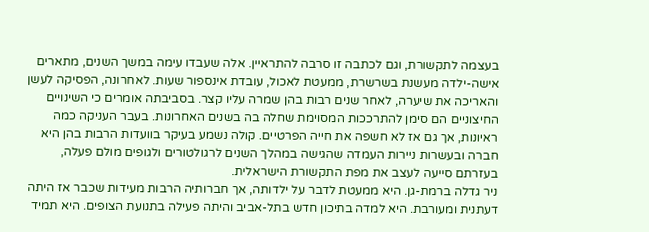בעצמה לתקשורת, וגם לכתבה זו סרבה להתראיין. אלה שעבדו עימה במשך השנים, מתארים אישה-ילדה מעשנת בשרשרת, ממעטת לאכול, עובדת אינספור שעות. לאחרונה, הפסיקה לעשן והאריכה את שיערה, לאחר שנים רבות בהן שמרה עליו קצר. בסביבתה אומרים כי השינויים החיצוניים הם סימן להתרככות המסוימת שחלה בה בשנים האחרונות. בעבר העניקה כמה ראיונות, אך גם אז לא חשפה את חייה הפרטיים. קולה נשמע בעיקר בוועדות הרבות בהן היא חברה ובעשרות ניירות העמדה שהגישה במהלך השנים לרגולטורים ולגופים מולם פעלה, בעזרתם סייעה לעצב את מפת התקשורת הישראלית.
ניר גדלה ברמת-גן. היא ממעטת לדבר על ילדותה, אך חברותיה הרבות מעידות שכבר אז היתה דעתנית ומעורבת. היא למדה בתיכון חדש בתל-אביב והיתה פעילה בתנועת הצופים. היא תמיד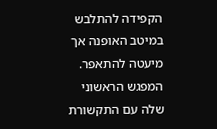הקפידה להתלבש במיטב האופנה אך מיעטה להתאפר. המפגש הראשוני שלה עם התקשורת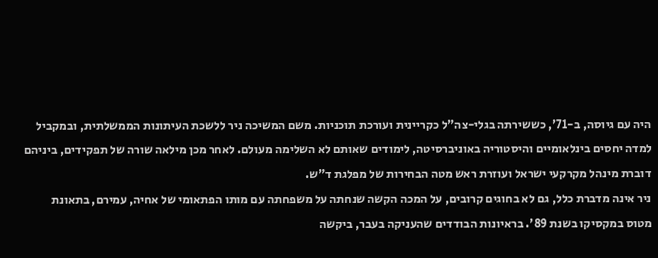היה עם גיוסה, ב-71', כששירתה בגלי-צה"ל כקריינית ועורכת תוכניות. משם המשיכה ניר ללשכת העיתונות הממשלתית, ובמקביל למדה יחסים בינלאומיים והיסטוריה באוניברסיטה, לימודים שאותם לא השלימה מעולם. לאחר מכן מילאה שורה של תפקידים, ביניהם דוברת מינהל מקרקעי ישראל ועוזרת ראש מטה הבחירות של מפלגת ד"ש.
ניר אינה מדברת כלל, גם לא בחוגים קרובים, על המכה הקשה שנחתה על משפחתה עם מותו הפתאומי של אחיה, עמירם, בתאונת מטוס במקסיקו בשנת 89'. בראיונות הבודדים שהעניקה בעבר, ביקשה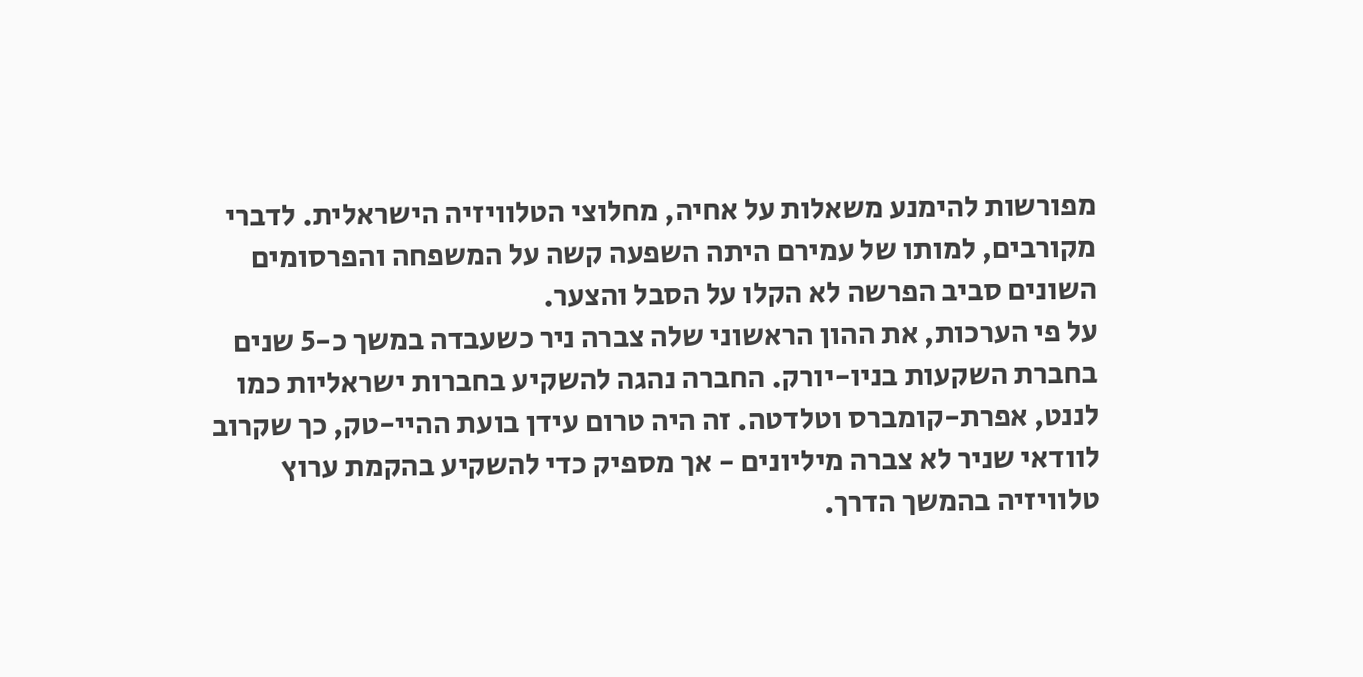מפורשות להימנע משאלות על אחיה, מחלוצי הטלוויזיה הישראלית. לדברי מקורבים, למותו של עמירם היתה השפעה קשה על המשפחה והפרסומים השונים סביב הפרשה לא הקלו על הסבל והצער.
על פי הערכות, את ההון הראשוני שלה צברה ניר כשעבדה במשך כ-5 שנים בחברת השקעות בניו-יורק. החברה נהגה להשקיע בחברות ישראליות כמו לננט, אפרת-קומברס וטלדטה. זה היה טרום עידן בועת ההיי-טק, כך שקרוב לוודאי שניר לא צברה מיליונים - אך מספיק כדי להשקיע בהקמת ערוץ טלוויזיה בהמשך הדרך.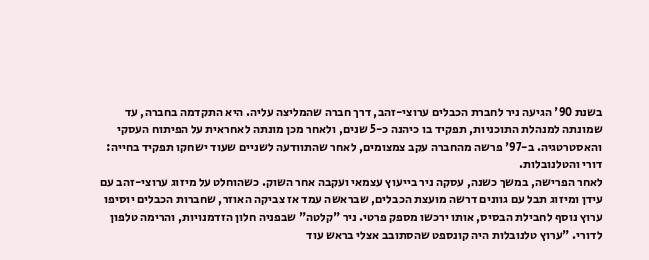בשנת 90' הגיעה ניר לחברת הכבלים ערוצי-זהב, דרך חברה שהמליצה עליה. היא התקדמה בחברה, עד שמונתה למנהלת התוכניות, תפקיד בו כיהנה כ-5 שנים, ולאחר מכן מונתה לאחראית על הפיתוח העסקי והאסטרטגיה. ב-97' פרשה מהחברה עקב צמצומים, לאחר שהתוודעה לשניים שעוד ישחקו תפקיד בחייה: דורי והטלנובלות.
לאחר הפרישה, במשך כשנה, עסקה ניר בייעוץ עצמאי ועקבה אחר השוק. כשהוחלט על מיזוג ערוצי-זהב עם עידן ומיזוג תבל עם גוונים דרשה מועצת הכבלים, שבראשה עמד אז צביקה האוזר, שחברות הכבלים יוסיפו ערוץ נוסף לחבילת הבסיס, אותו ירכשו מספק פרטי. ניר "קלטה" שבפניה חלון הזדמנויות, והרימה טלפון לדורי. "ערוץ טלנובלות היה קונספט שהסתובב אצלי בראש עוד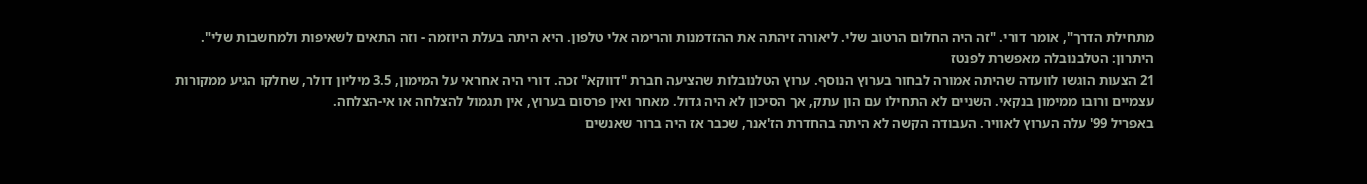מתחילת הדרך", אומר דורי. "זה היה החלום הרטוב שלי. ליאורה זיהתה את ההזדמנות והרימה אלי טלפון. היא היתה בעלת היוזמה - וזה התאים לשאיפות ולמחשבות שלי".
היתרון: הטלבנובלה מאפשרת לפנטז
21 הצעות הוגשו לוועדה שהיתה אמורה לבחור בערוץ הנוסף. ערוץ הטלנובלות שהציעה חברת "דווקא" זכה. דורי היה אחראי על המימון, 3.5 מיליון דולר, שחלקו הגיע ממקורות עצמיים ורובו ממימון בנקאי. השניים לא התחילו עם הון עתק, אך הסיכון לא היה גדול. מאחר ואין פרסום בערוץ, אין תגמול להצלחה או אי-הצלחה.
באפריל 99' עלה הערוץ לאוויר. העבודה הקשה לא היתה בהחדרת הז'אנר, שכבר אז היה ברור שאנשים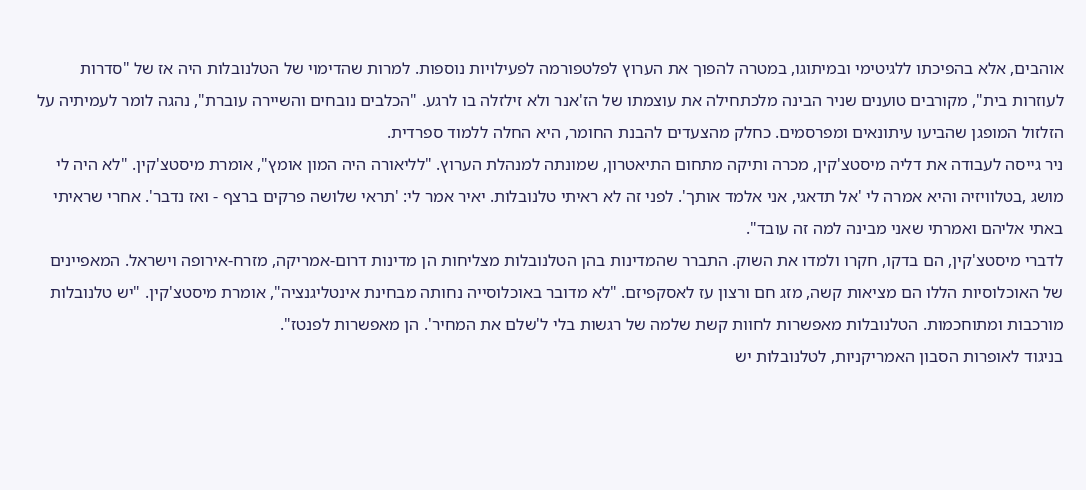אוהבים, אלא בהפיכתו ללגיטימי ובמיתוגו, במטרה להפוך את הערוץ לפלטפורמה לפעילויות נוספות. למרות שהדימוי של הטלנובלות היה אז של "סדרות לעוזרות בית", מקורבים טוענים שניר הבינה מלכתחילה את עוצמתו של הז'אנר ולא זילזלה בו לרגע. "הכלבים נובחים והשיירה עוברת", נהגה לומר לעמיתיה על הזלזול המופגן שהביעו עיתונאים ומפרסמים. כחלק מהצעדים להבנת החומר, היא החלה ללמוד ספרדית.
ניר גייסה לעבודה את דליה מיסטצ'קין, מכרה ותיקה מתחום התיאטרון, שמונתה למנהלת הערוץ. "לליאורה היה המון אומץ", אומרת מיסטצ'קין. "לא היה לי מושג ,בטלוויזיה והיא אמרה לי 'אל תדאגי, אני אלמד אותך'. לפני זה לא ראיתי טלנובלות. יאיר אמר לי: 'תראי שלושה פרקים ברצף - ואז נדבר'. אחרי שראיתי באתי אליהם ואמרתי שאני מבינה למה זה עובד".
לדברי מיסטצ'קין, הם בדקו, חקרו ולמדו את השוק. התברר שהמדינות בהן הטלנובלות מצליחות הן מדינות דרום-אמריקה, מזרח-אירופה וישראל. המאפיינים של האוכלוסיות הללו הם מציאות קשה, מזג חם ורצון עז לאסקפיזם. "לא מדובר באוכלוסייה נחותה מבחינת אינטליגנציה", אומרת מיסטצ'קין. "יש טלנובלות מורכבות ומתוחכמות. הטלנובלות מאפשרות לחוות קשת שלמה של רגשות בלי ל'שלם את המחיר'. הן מאפשרות לפנטז".
בניגוד לאופרות הסבון האמריקניות, לטלנובלות יש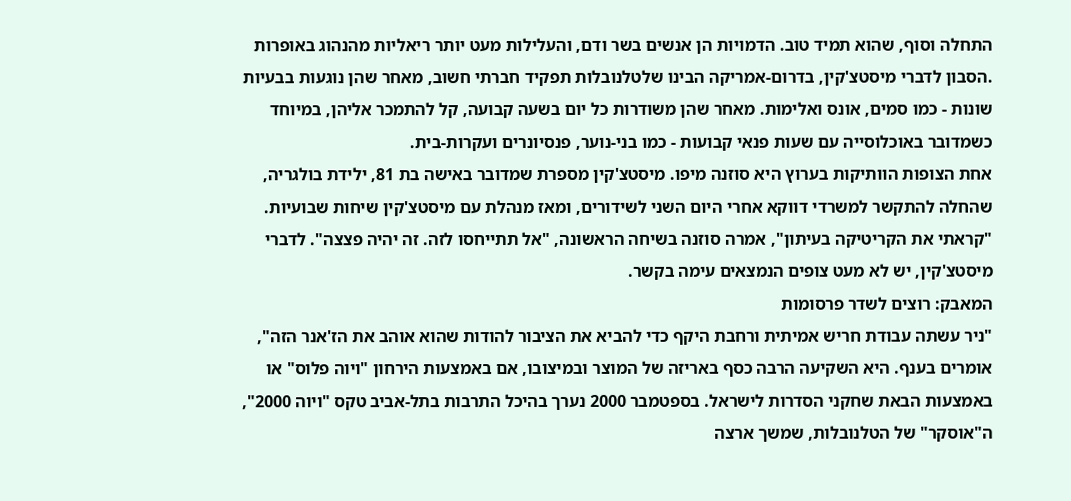התחלה וסוף, שהוא תמיד טוב. הדמויות הן אנשים בשר ודם, והעלילות מעט יותר ריאליות מהנהוג באופרות .הסבון לדברי מיסטצ'קין, בדרום-אמריקה הבינו שלטלנובלות תפקיד חברתי חשוב, מאחר שהן נוגעות בבעיות שונות - כמו סמים, אונס ואלימות. מאחר שהן משודרות כל יום בשעה קבועה, קל להתמכר אליהן, במיוחד כשמדובר באוכלוסייה עם שעות פנאי קבועות - כמו בני-נוער, פנסיונרים ועקרות-בית.
אחת הצופות הוותיקות בערוץ היא סוזנה מיפו. מיסטצ'קין מספרת שמדובר באישה בת 81, ילידת בולגריה, שהחלה להתקשר למשרדי דווקא אחרי היום השני לשידורים, ומאז מנהלת עם מיסטצ'קין שיחות שבועיות. "קראתי את הקריטיקה בעיתון", אמרה סוזנה בשיחה הראשונה, "אל תתייחסו לזה. זה יהיה פצצה". לדברי מיסטצ'קין, יש לא מעט צופים הנמצאים עימה בקשר.
המאבק: רוצים לשדר פרסומות
"ניר עשתה עבודת חריש אמיתית ורחבת היקף כדי להביא את הציבור להודות שהוא אוהב את הז'אנר הזה", אומרים בענף. היא השקיעה הרבה כסף באריזה של המוצר ובמיצובו, אם באמצעות הירחון "ויוה פלוס" או באמצעות הבאת שחקני הסדרות לישראל. בספטמבר 2000 נערך בהיכל התרבות בתל-אביב טקס "ויוה 2000", ה"אוסקר" של הטלנובלות, שמשך ארצה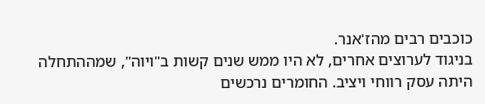כוכבים רבים מהז'אנר.
בניגוד לערוצים אחרים, לא היו ממש שנים קשות ב"ויוה", שמההתחלה היתה עסק רווחי ויציב. החומרים נרכשים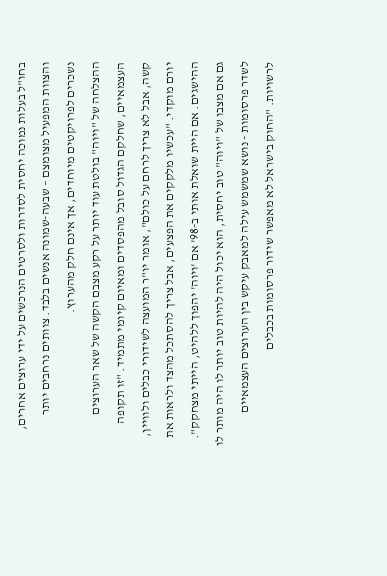בחו"ל בעלות נמוכה יחסית לסדרות ולסרטים הנרכשים על ידי ערוצים אחרים, והצוות המפעיל מצומצם – שבעה-שמונה אנשים בלבד. צוותים נרחבים יותר נשכרים לפרויקטים מיוחדים, אך אינם חלק מהערוץ.
ההצלחה של "ויוה" בולטת עוד יותר על רקע מצבם הקשה של שאר הערוצים העצמאיים, שחלקם הגדול סובל מהפסדים ומאיום קיומי מתמיד. "זו תקופה קשה, אבל לא צריך לרחם על כולם", אומר יו"ר המועצה לשידורי כבלים ולוויין, יורם מוקדי. "עכשיו מלקקים את הפצעים, אבל צריך להסתכל מהצד ולראות את ההישגים. אם היית שואלת אותי ב-98' אם 'ויוה' יהפוך ללהיט, הייתי מצחקק".
גם אם מצבו של "ויוה" טוב יחסית, הוא יכול היה להיות טוב יותר לו היה מותר לו לשדר פרסומות - נושא שמשמש עילה למאבק עיקש בין הערוצים העצמאיים לרשויות. "החוק בישראל לא מאפשר שידור פרסומות בכבלים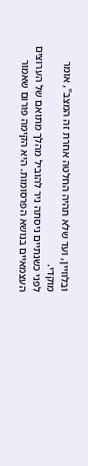ובלוויין, ועד שלא תהיה החלטה אחרת זה המצב", אומר מוקדי.
לפני כשנתיים ניסתה ניר להוביל מהלך מתואם של הערוצים העצמאיים בנושא הפרסומות. היא הקימה פורום שאמור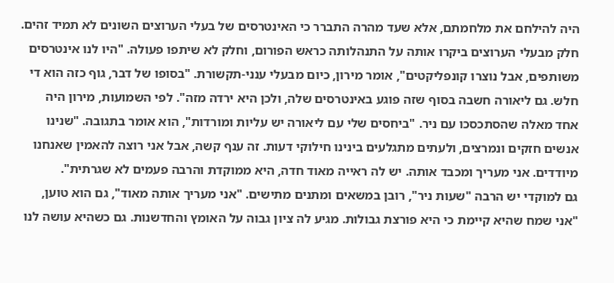היה להילחם את מלחמתם, אלא שעד מהרה התברר כי האינטרסים של בעלי הערוצים השונים לא תמיד זהים. חלק מבעלי הערוצים ביקרו אותה על התנהלותה כראש הפורום, וחלק לא שיתפו פעולה. "היו לנו אינטרסים משותפים, אבל נוצרו קונפליקטים", אומר מירון, כיום מבעלי ענני-תקשורת. "בסופו של דבר, גוף כזה הוא די חלש. גם ליאורה חשבה בסוף שזה פוגע באינטרסים שלה, ולכן היא ירדה מזה". לפי השמועות, מירון היה אחד מאלה שהסתכסכו עם ניר. "ביחסים שלי עם ליאורה יש עליות ומורדות", הוא אומר בתגובה. "שנינו אנשים חזקים ונמרצים, ולעתים מתגלעים בינינו חילוקי דעות. זה ענף קשה, אבל אני רוצה להאמין שאנחנו מיודדים. אני מעריך ומכבד אותה. יש לה ראייה מאוד חדה, היא ממוקדת והרבה פעמים לא שגרתית".
גם למוקדי יש הרבה "שעות ניר", רובן במשאים ומתנים מתישים. "אני מעריך אותה מאוד", גם הוא טוען, "אני שמח שהיא קיימת כי היא פורצת גבולות. מגיע לה ציון גבוה על האומץ והחדשנות. גם כשהיא עושה לנו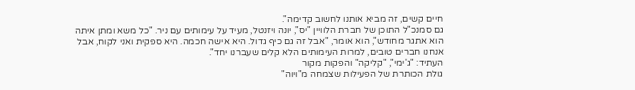חיים קשים, זה מביא אותנו לחשוב קדימה".
גם סמנכ"ל התוכן של חברת הלוויין "יס", יונה ויזנטל, מעיד על עימותים עם ניר. "כל משא ומתן איתה הוא אתגר מחודש", הוא אומר, "אבל זה גם כיף גדול. היא אישה חכמה. היא ספקית ואני לקוח, אבל אנחנו חברים טובים, למרות העימותים הלא קלים שעברנו יחד".
העתיד: "ג'ימי", "קליקה" והפקות מקור
גולת הכותרת של הפעילות שצמחה מ"ויוה"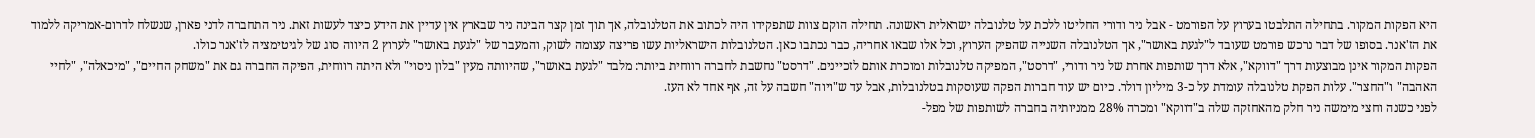היא הפקות המקור. בתחילה התלבטו בערוץ על הפורמט - אבל ניר ודורי החליטו ללכת על טלנובלה ישראלית ראשונה. תחילה הוקם צוות שתפקידו היה לכתוב את הטלנובלה, אך תוך זמן קצר הבינה ניר שבארץ אין עדיין את הידע כיצד לעשות זאת. ניר התחברה לדני פארן, שנשלח לדרום-אמריקה ללמוד את הז'אנר. בסופו של דבר נרכש פורמט שעובד ל"לגעת באושר", אך הטלנובלה השנייה שהפיק הערוץ, וכל אלו שבאו אחריה, כבר נכתבו כאן. הטלנובלות הישראליות עשו פריצה עצומה לשוק, והמעבר של "לגעת באושר" לערוץ 2 היווה סוג של לגיטימציה לז'אנר כולו.
הפקות המקור אינן מבוצעות דרך "דווקא", אלא דרך שותפות אחרת של ניר ודורי, "דרסט", המפיקה טלנובלות ומוכרת אותם לזכיינים. "דרסט" נחשבת לחברה רווחית ביותר: מלבד "לגעת באושר", שהיוותה מעין "בלון ניסוי" ולא היתה רווחית, הפיקה החברה גם את "משחק החיים", "מיכאלה", "לחיי האהבה" ו"החצר". עלות הפקת טלנובלה עומדת על כ-3 מיליון דולר. כיום יש עוד חברות הפקה שעוסקות בטלנובלות, אבל עד ש"ויוה" חשבה על זה, אף אחד לא העז.
לפני כשנה וחצי מימשה ניר חלק מהאחזקה שלה ב"דווקא" ומכרה 28% ממניותיה בחברה לשותפות של מפל-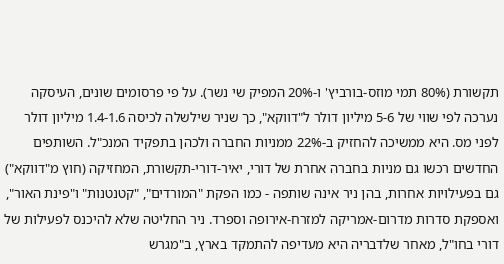תקשורת (80% תמי מוזס-בורביץ' ו-20% המפיק שי נשר). על פי פרסומים שונים, העיסקה נערכה לפי שווי של 5-6 מיליון דולר ל"דווקא", כך שניר שילשלה לכיסה 1.4-1.6 מיליון דולר לפני מס. היא ממשיכה להחזיק ב-22% ממניות החברה ולכהן בתפקיד המנכ"ל. השותפים החדשים רכשו גם מניות בחברה אחרת של דורי, יאיר-דורי-תקשורת, המחזיקה (חוץ מ"דווקא") גם בפעילויות אחרות, בהן ניר אינה שותפה - כמו הפקת "המורדים", "קטנטנות" ו"פינת האור", ואספקת סדרות מדרום-אמריקה למזרח-אירופה וספרד. ניר החליטה שלא להיכנס לפעילות של דורי בחו"ל, מאחר שלדבריה היא מעדיפה להתמקד בארץ, ב"מגרש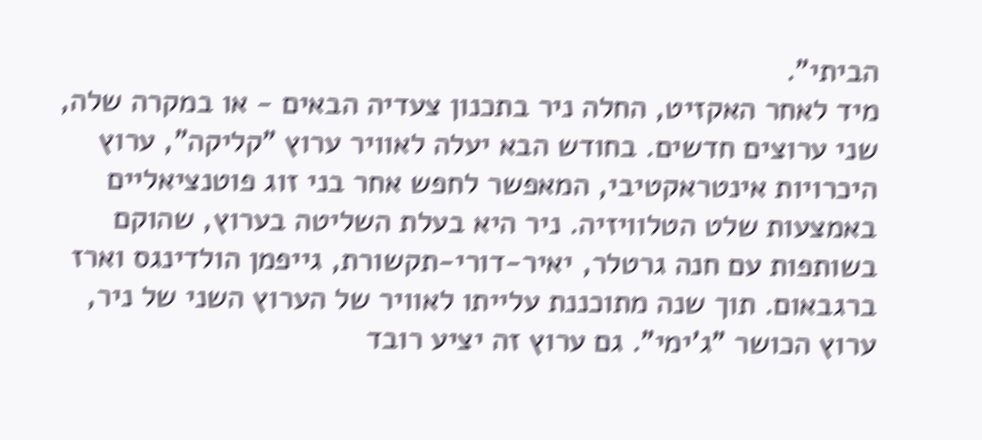הביתי".
מיד לאחר האקזיט, החלה ניר בתכנון צעדיה הבאים - או במקרה שלה, שני ערוצים חדשים. בחודש הבא יעלה לאוויר ערוץ "קליקה", ערוץ היכרויות אינטראקטיבי, המאפשר לחפש אחר בני זוג פוטנציאליים באמצעות שלט הטלוויזיה. ניר היא בעלת השליטה בערוץ, שהוקם בשותפות עם חנה גרטלר, יאיר-דורי-תקשורת, גייפמן הולדינגס וארז ברגבאום. תוך שנה מתוכננת עלייתו לאוויר של הערוץ השני של ניר, ערוץ הכושר "ג'ימי". גם ערוץ זה יציע רובד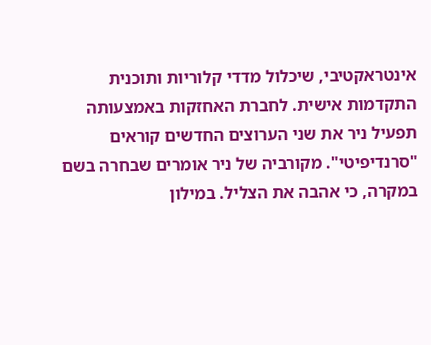אינטראקטיבי, שיכלול מדדי קלוריות ותוכנית התקדמות אישית. לחברת האחזקות באמצעותה תפעיל ניר את שני הערוצים החדשים קוראים "סרנדיפיטי". מקורביה של ניר אומרים שבחרה בשם במקרה, כי אהבה את הצליל. במילון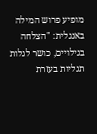מופיע פרוש המילה באנגלית: "הצלחה בגילויים, כושר לגלות תגליות בעזרת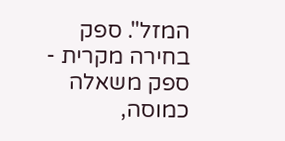המזל". ספק בחירה מקרית - ספק משאלה כמוסה,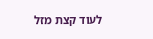לעוד קצת מזל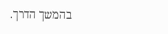בהמשך הדרך.